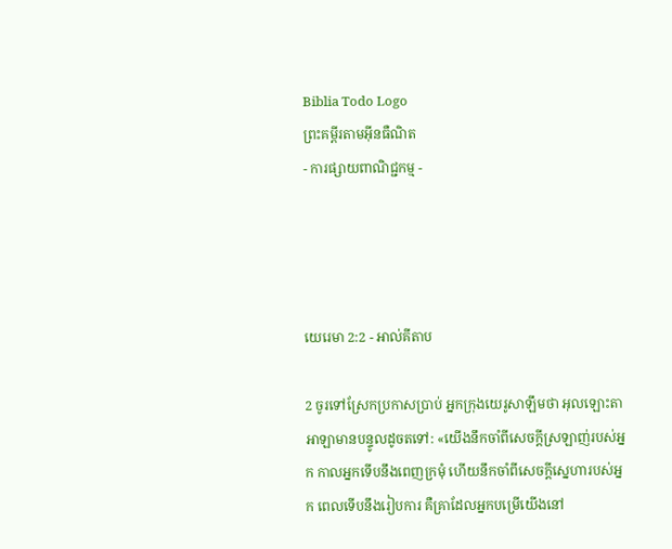Biblia Todo Logo
ព្រះគម្ពីរតាមអ៊ីនធឺណិត
- ការផ្សាយពាណិជ្ជកម្ម -




យេរេមា 2:2 - អាល់គីតាប

2 ចូរទៅស្រែកប្រកាសប្រាប់ អ្នកក្រុងយេរូ‌សាឡឹមថា អុលឡោះ‌តាអាឡាមានបន្ទូលដូចតទៅ: «យើងនឹកចាំពីសេចក្ដីស្រឡាញ់របស់អ្នក កាលអ្នកទើបនឹងពេញក្រមុំ ហើយនឹកចាំពីសេចក្ដីស្នេហារបស់អ្នក ពេលទើបនឹងរៀប‌ការ គឺគ្រាដែលអ្នកបម្រើយើងនៅ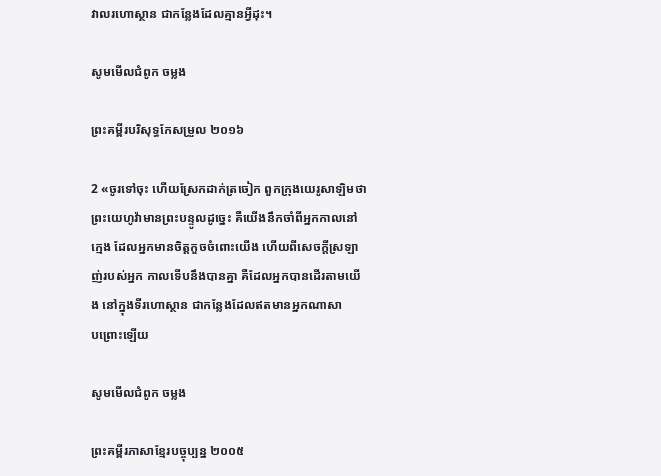វាលរហោ‌ស្ថាន ជាកន្លែងដែលគ្មានអ្វីដុះ។

សូមមើលជំពូក ចម្លង

ព្រះគម្ពីរបរិសុទ្ធកែសម្រួល ២០១៦

2 «ចូរទៅចុះ ហើយស្រែកដាក់ត្រចៀក ពួកក្រុងយេរូ‌សាឡិមថា ព្រះ‌យេហូវ៉ាមានព្រះ‌បន្ទូលដូច្នេះ គឺយើងនឹកចាំពីអ្នកកាលនៅក្មេង ដែលអ្នកមានចិត្តកួចចំពោះយើង ហើយពីសេចក្ដីស្រឡាញ់របស់អ្នក កាលទើបនឹងបានគ្នា គឺដែលអ្នកបានដើរតាមយើង នៅក្នុងទីរហោ‌ស្ថាន ជាកន្លែងដែលឥតមានអ្នកណាសាប‌ព្រោះឡើយ

សូមមើលជំពូក ចម្លង

ព្រះគម្ពីរភាសាខ្មែរបច្ចុប្បន្ន ២០០៥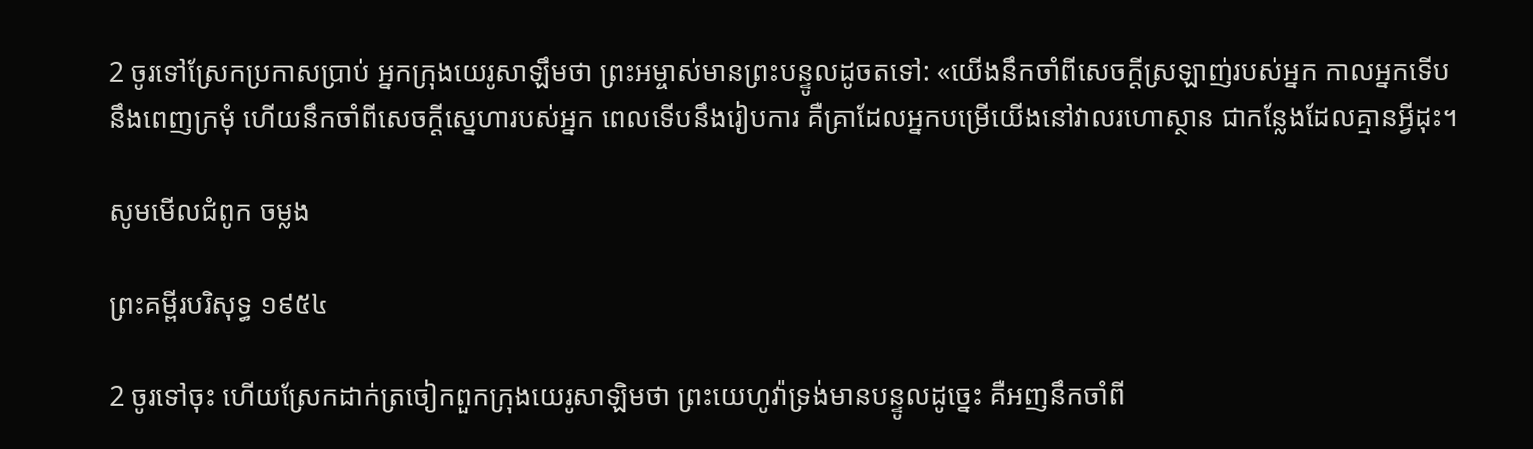2 ចូរទៅស្រែកប្រកាសប្រាប់ អ្នកក្រុងយេរូ‌សាឡឹមថា ព្រះ‌អម្ចាស់មានព្រះ‌បន្ទូលដូចតទៅ: «យើងនឹកចាំពីសេចក្ដីស្រឡាញ់របស់អ្នក កាលអ្នកទើបនឹងពេញក្រមុំ ហើយនឹកចាំពីសេចក្ដីស្នេហារបស់អ្នក ពេលទើបនឹងរៀបការ គឺគ្រាដែលអ្នកបម្រើយើងនៅវាលរហោ‌ស្ថាន ជាកន្លែងដែលគ្មានអ្វីដុះ។

សូមមើលជំពូក ចម្លង

ព្រះគម្ពីរបរិសុទ្ធ ១៩៥៤

2 ចូរទៅចុះ ហើយស្រែកដាក់ត្រចៀកពួកក្រុងយេរូ‌សាឡិមថា ព្រះ‌យេហូវ៉ាទ្រង់មានបន្ទូលដូច្នេះ គឺអញនឹកចាំពី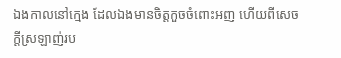ឯងកាលនៅក្មេង ដែលឯងមានចិត្តកួចចំពោះអញ ហើយពីសេចក្ដីស្រឡាញ់រប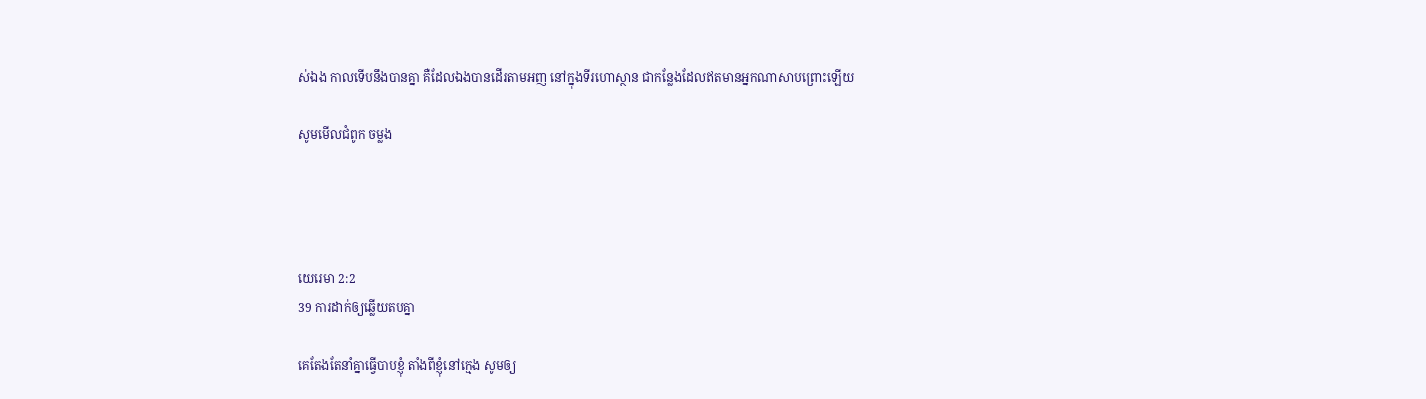ស់ឯង កាលទើបនឹងបានគ្នា គឺដែលឯងបានដើរតាមអញ នៅក្នុងទីរហោ‌ស្ថាន ជាកន្លែងដែលឥតមានអ្នកណាសាប‌ព្រោះឡើយ

សូមមើលជំពូក ចម្លង




យេរេមា 2:2
39 ការដាក់ឲ្យឆ្លើយតបគ្នា

គេតែងតែនាំគ្នាធ្វើបាបខ្ញុំ តាំងពីខ្ញុំនៅក្មេង សូមឲ្យ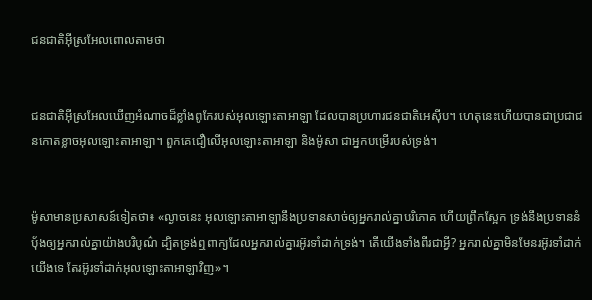ជន‌ជាតិអ៊ីស្រ‌អែលពោលតាមថា


ជន‌ជាតិអ៊ីស្រ‌អែលឃើញអំណាចដ៏ខ្លាំងពូកែរបស់អុលឡោះ‌តាអាឡា ដែលបានប្រហារជន‌ជាតិអេស៊ីប។ ហេតុនេះហើយបានជាប្រជា‌ជនកោតខ្លាចអុលឡោះ‌តាអាឡា។ ពួកគេជឿលើអុលឡោះ‌តាអាឡា និងម៉ូសា ជាអ្នកបម្រើរបស់ទ្រង់។


ម៉ូសាមានប្រសាសន៍ទៀតថា៖ «ល្ងាចនេះ អុលឡោះ‌តាអាឡានឹងប្រទានសាច់ឲ្យអ្នករាល់គ្នាបរិភោគ ហើយព្រឹកស្អែក ទ្រង់នឹងប្រទាននំបុ័ងឲ្យអ្នករាល់គ្នាយ៉ាងបរិបូណ៌ ដ្បិតទ្រង់ឮពាក្យដែលអ្នករាល់គ្នារអ៊ូ‌រទាំដាក់ទ្រង់។ តើយើងទាំងពីរជាអ្វី? អ្នករាល់គ្នាមិនមែនរអ៊ូ‌រទាំដាក់យើងទេ តែរអ៊ូ‌រទាំដាក់អុលឡោះ‌តាអាឡាវិញ»។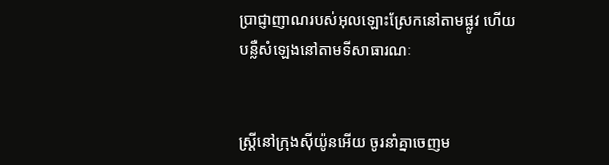ប្រាជ្ញាញាណរបស់អុលឡោះស្រែកនៅតាមផ្លូវ ហើយបន្លឺសំឡេងនៅតាមទីសាធារណៈ


ស្ត្រីនៅក្រុងស៊ីយ៉ូនអើយ ចូរនាំគ្នាចេញម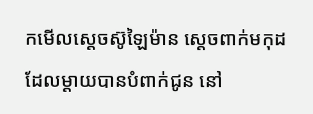កមើលស្តេចស៊ូឡៃ‌ម៉ាន ស្ដេចពាក់មកុដដែលម្តាយបានបំពាក់ជូន នៅ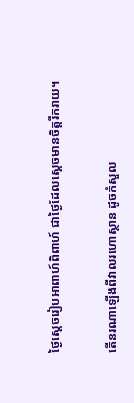ថ្ងៃស្ដេចរៀបអាពាហ៍‌ពិពាហ៍ ជាថ្ងៃដែលស្ដេចមានចិត្តរីក‌រាយ។


តើនរណាឡើងពីវាលរហោ‌ស្ថាន ដូចកំសួល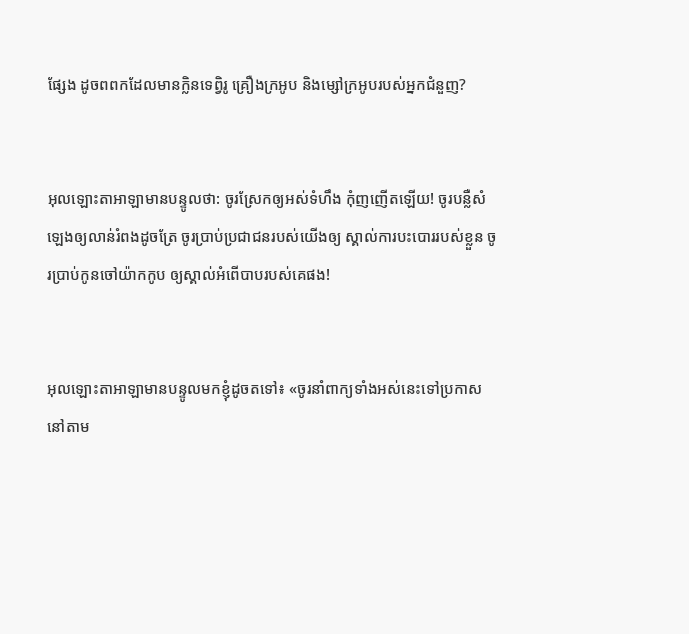ផ្សែង ដូចពពកដែលមានក្លិនទេព្វិរូ គ្រឿងក្រអូប និងម្សៅក្រអូបរបស់អ្នកជំនួញ?


អុលឡោះ‌តាអាឡាមានបន្ទូលថា: ចូរស្រែកឲ្យអស់ទំហឹង កុំញ‌ញើតឡើយ! ចូរបន្លឺសំឡេងឲ្យលាន់រំពងដូចត្រែ ចូរប្រាប់ប្រជា‌ជនរបស់យើងឲ្យ ស្គាល់ការបះ‌បោររបស់ខ្លួន ចូរប្រាប់កូនចៅយ៉ាកកូប ឲ្យស្គាល់អំពើបាបរបស់គេផង!


អុលឡោះ‌តាអាឡាមានបន្ទូលមកខ្ញុំដូចតទៅ៖ «ចូរនាំពាក្យទាំងអស់នេះទៅប្រកាសនៅតាម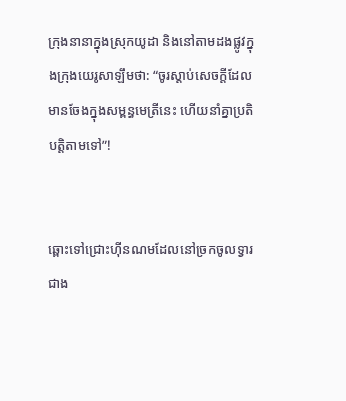ក្រុងនានាក្នុងស្រុកយូដា និងនៅតាមដងផ្លូវក្នុងក្រុងយេរូ‌សាឡឹមថា: “ចូរស្ដាប់សេចក្ដីដែលមានចែងក្នុងសម្ពន្ធ‌មេត្រីនេះ ហើយនាំគ្នាប្រតិបត្តិតាមទៅ”!


ឆ្ពោះទៅជ្រោះហ៊ីន‌ណមដែលនៅច្រកចូលទ្វារជាង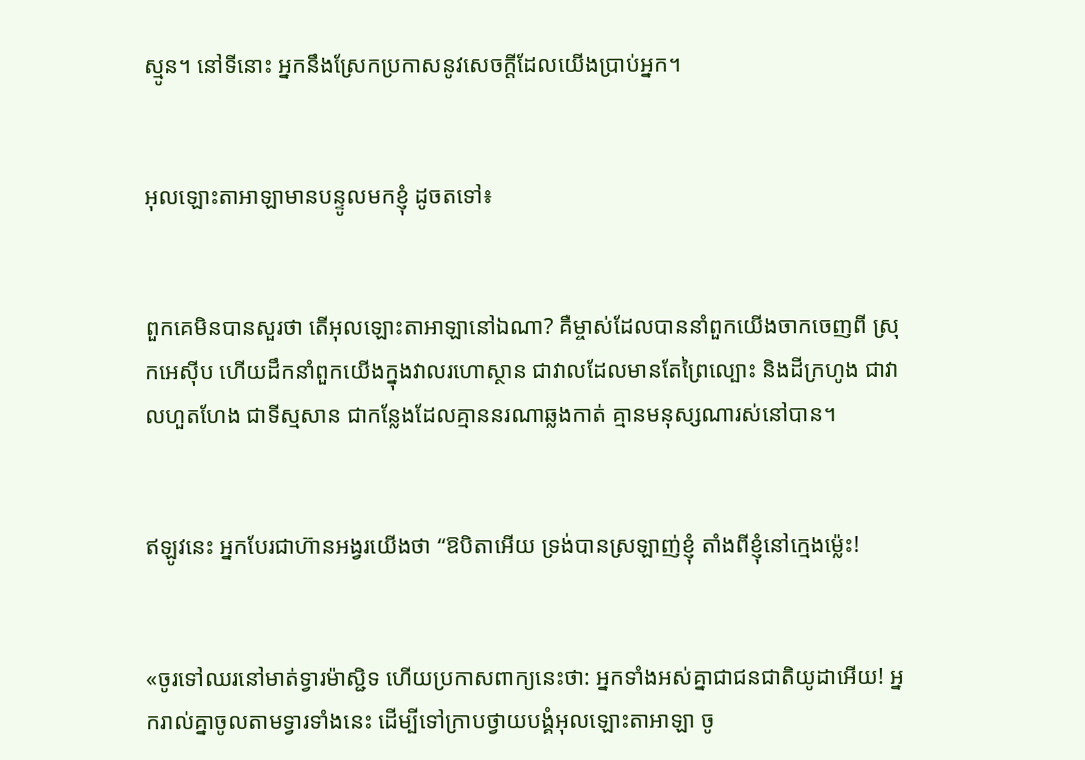ស្មូន។ នៅទីនោះ អ្នកនឹងស្រែកប្រកាសនូវសេចក្ដីដែលយើងប្រាប់អ្នក។


អុលឡោះ‌តាអាឡាមានបន្ទូលមកខ្ញុំ ដូចតទៅ៖


ពួកគេមិនបានសួរថា តើអុលឡោះ‌តាអាឡានៅឯណា? គឺម្ចាស់ដែលបាននាំពួកយើងចាកចេញពី ស្រុកអេស៊ីប ហើយដឹកនាំពួកយើងក្នុងវាលរហោ‌ស្ថាន ជាវាលដែលមានតែព្រៃល្បោះ និងដីក្រហូង ជាវាលហួត‌ហែង ជាទីស្មសាន ជាកន្លែងដែលគ្មាននរណាឆ្លងកាត់ គ្មានមនុស្សណារស់នៅបាន។


ឥឡូវនេះ អ្នកបែរជាហ៊ានអង្វរយើងថា “ឱបិតាអើយ ទ្រង់បានស្រឡាញ់ខ្ញុំ តាំងពីខ្ញុំនៅក្មេងម៉្លេះ!


«ចូរទៅឈរនៅមាត់ទ្វារម៉ាស្ជិទ ហើយប្រកាសពាក្យនេះថា: អ្នកទាំងអស់គ្នាជាជន‌ជាតិយូដាអើយ! អ្នករាល់គ្នាចូលតាមទ្វារទាំងនេះ ដើម្បីទៅក្រាបថ្វាយ‌បង្គំអុលឡោះ‌តាអាឡា ចូ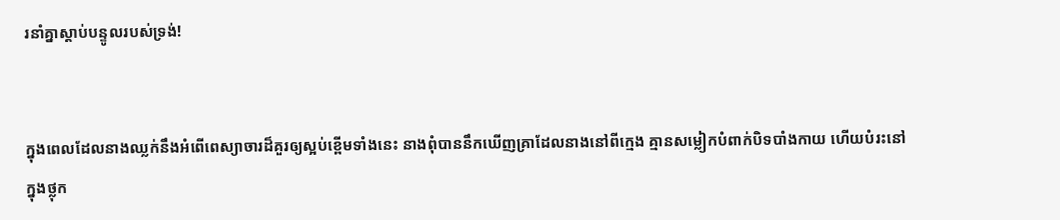រនាំគ្នាស្ដាប់បន្ទូលរបស់ទ្រង់!


ក្នុងពេលដែលនាងឈ្លក់នឹងអំពើពេស្យា‌ចារដ៏គួរឲ្យស្អប់ខ្ពើមទាំងនេះ នាងពុំបាននឹកឃើញគ្រាដែលនាងនៅពីក្មេង គ្មានសម្លៀក‌បំពាក់បិទ‌បាំងកាយ ហើយបំរះនៅក្នុងថ្លុក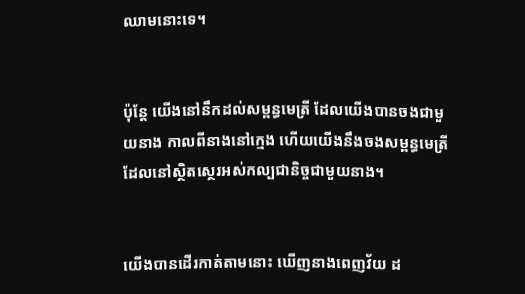ឈាមនោះទេ។


ប៉ុន្តែ យើងនៅនឹកដល់សម្ពន្ធ‌មេត្រី ដែលយើងបានចងជាមួយនាង កាលពីនាងនៅក្មេង ហើយយើងនឹងចងសម្ពន្ធ‌មេត្រីដែលនៅស្ថិត‌ស្ថេរអស់‌កល្បជា‌និច្ចជាមួយនាង។


យើងបានដើរកាត់តាមនោះ ឃើញនាងពេញវ័យ ដ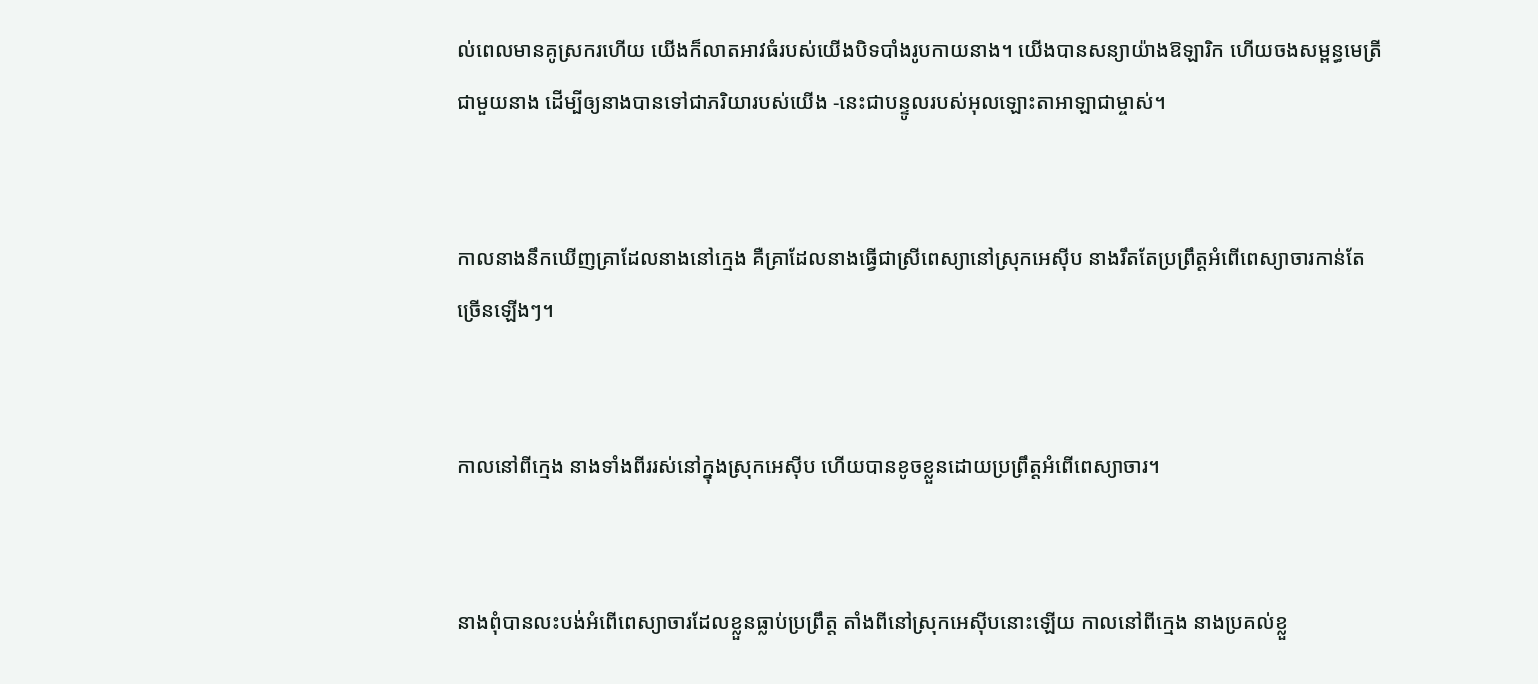ល់ពេលមានគូ‌ស្រករហើយ យើងក៏លាតអាវធំរបស់យើងបិទ‌បាំងរូបកាយនាង។ យើងបានសន្យាយ៉ាងឱឡា‌រិក ហើយចងសម្ពន្ធ‌មេត្រីជាមួយនាង ដើម្បីឲ្យនាងបានទៅជាភរិយារបស់យើង -នេះជាបន្ទូលរបស់អុលឡោះ‌តាអាឡាជាម្ចាស់។


កាលនាងនឹកឃើញគ្រាដែលនាងនៅក្មេង គឺគ្រាដែលនាងធ្វើជាស្រីពេស្យានៅស្រុកអេស៊ីប នាងរឹតតែប្រព្រឹត្តអំពើពេស្យា‌ចារកាន់តែច្រើនឡើងៗ។


កាលនៅពីក្មេង នាងទាំងពីររស់នៅក្នុងស្រុកអេស៊ីប ហើយបានខូចខ្លួនដោយប្រព្រឹត្តអំពើពេស្យា‌ចារ។


នាងពុំបានលះ‌បង់អំពើពេស្យា‌ចារដែលខ្លួនធ្លាប់ប្រព្រឹត្ត តាំងពីនៅស្រុកអេស៊ីបនោះឡើយ កាលនៅពីក្មេង នាងប្រគល់ខ្លួ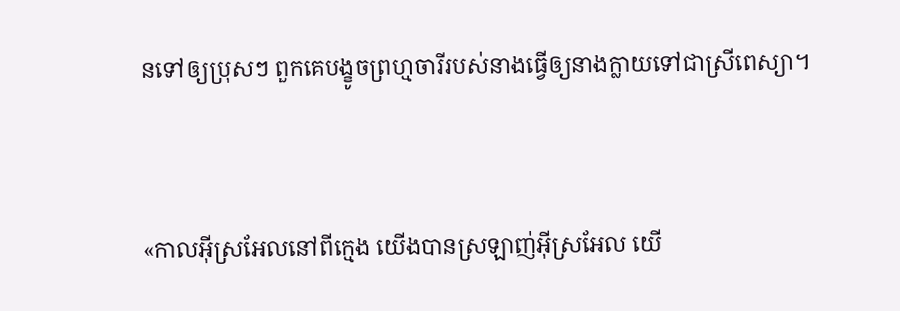នទៅឲ្យប្រុសៗ ពួកគេបង្ខូចព្រហ្មចារីរបស់នាងធ្វើឲ្យនាងក្លាយទៅជាស្រីពេស្យា។


«កាលអ៊ីស្រ‌អែលនៅពីក្មេង យើងបានស្រឡាញ់អ៊ីស្រ‌អែល យើ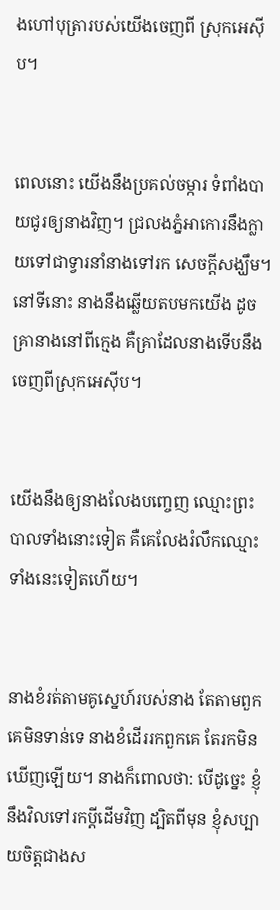ងហៅបុត្រារបស់យើងចេញពី ស្រុកអេស៊ីប។


ពេលនោះ យើងនឹងប្រគល់ចម្ការ ទំពាំង‌បាយជូរឲ្យនាងវិញ។ ជ្រលងភ្នំអាកោរនឹងក្លាយទៅជាទ្វារនាំនាងទៅរក សេចក្ដីសង្ឃឹម។ នៅទីនោះ នាងនឹងឆ្លើយតបមកយើង ដូចគ្រានាងនៅពីក្មេង គឺគ្រាដែលនាងទើបនឹងចេញពីស្រុកអេស៊ីប។


យើងនឹងឲ្យនាងលែងបញ្ចេញ ឈ្មោះព្រះបាលទាំងនោះទៀត គឺគេលែងរំលឹកឈ្មោះទាំងនេះទៀតហើយ។


នាងខំរត់តាមគូស្នេហ៍របស់នាង តែតាមពួកគេមិនទាន់ទេ នាងខំដើររកពួកគេ តែរកមិនឃើញឡើយ។ នាងក៏ពោលថា: បើដូច្នេះ ខ្ញុំនឹងវិលទៅរកប្ដីដើមវិញ ដ្បិតពីមុន ខ្ញុំសប្បាយចិត្តជាងស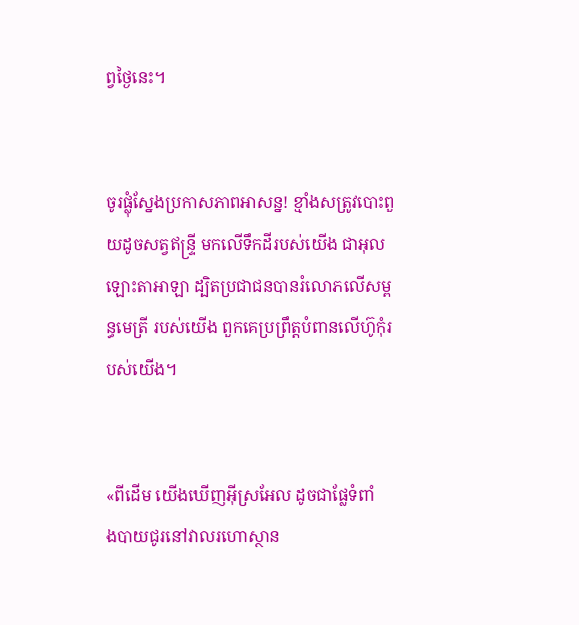ព្វថ្ងៃនេះ។


ចូរផ្លុំស្នែងប្រកាសភាពអាសន្ន! ខ្មាំងសត្រូវបោះ‌ពួយដូចសត្វឥន្ទ្រី មកលើទឹកដីរបស់យើង ជាអុលឡោះ‌តាអាឡា ដ្បិតប្រជា‌ជនបានរំលោភលើសម្ពន្ធ‌មេត្រី របស់យើង ពួកគេប្រព្រឹត្តបំពានលើហ៊ូកុំរបស់យើង។


«ពីដើម យើងឃើញអ៊ីស្រ‌អែល ដូចជាផ្លែទំពាំង‌បាយជូរនៅវាលរហោ‌ស្ថាន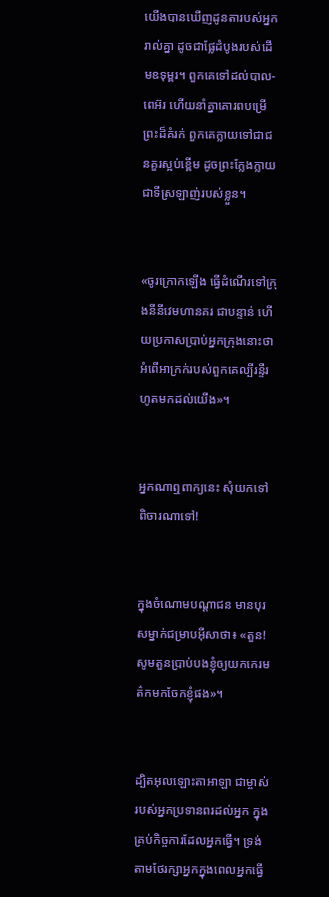យើងបានឃើញដូនតារបស់អ្នករាល់គ្នា ដូចជាផ្លែដំបូងរបស់ដើមឧទុម្ពរ។ ពួកគេទៅដល់បាល-ពេអ៊រ ហើយនាំគ្នាគោរពបម្រើព្រះដ៏គំរក់ ពួកគេក្លាយទៅជាជនគួរស្អប់ខ្ពើម ដូចព្រះក្លែង‌ក្លាយជាទីស្រឡាញ់របស់ខ្លួន។


«ចូរក្រោកឡើង ធ្វើដំណើរទៅក្រុងនីនីវេមហានគរ ជាបន្ទាន់ ហើយប្រកាសប្រាប់អ្នកក្រុងនោះថា អំពើអាក្រក់របស់ពួកគេល្បីរន្ទឺរហូតមកដល់យើង»។


អ្នកណាឮពាក្យនេះ សុំយកទៅពិចារណាទៅ!


ក្នុងចំណោមបណ្ដា‌ជន មានបុរសម្នាក់ជម្រាបអ៊ីសាថា៖ «តួន! សូមតួនប្រាប់បងខ្ញុំឲ្យយកកេរ‌មត៌កមកចែកខ្ញុំផង»។


ដ្បិតអុលឡោះ‌តាអាឡា ជាម្ចាស់របស់អ្នកប្រទានពរដល់អ្នក ក្នុងគ្រប់កិច្ចការដែលអ្នកធ្វើ។ ទ្រង់តាមថែរក្សាអ្នកក្នុងពេលអ្នកធ្វើ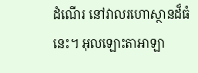ដំណើរ នៅវាលរហោ‌ស្ថានដ៏ធំនេះ។ អុលឡោះ‌តាអាឡា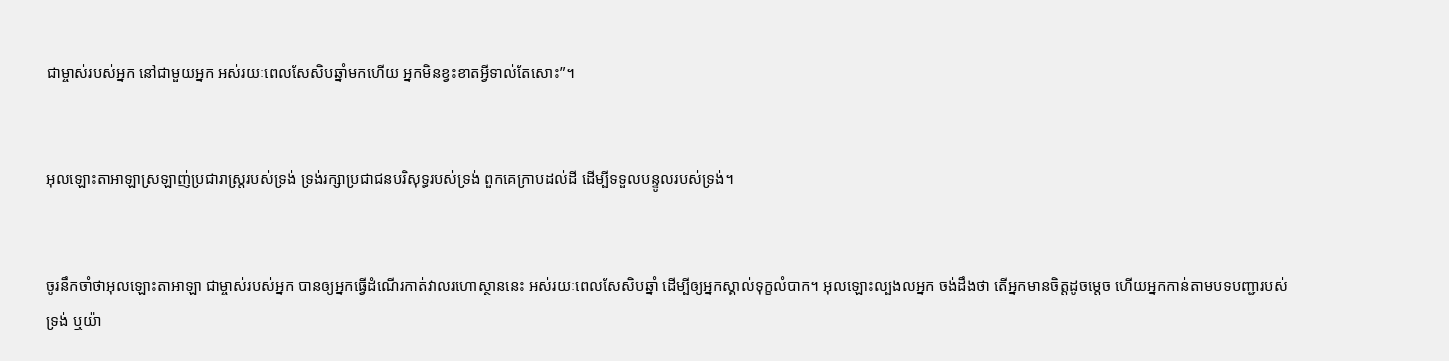ជាម្ចាស់របស់អ្នក នៅជាមួយអ្នក អស់រយៈពេលសែ‌សិបឆ្នាំមកហើយ អ្នកមិនខ្វះខាតអ្វីទាល់តែសោះ”។


អុលឡោះ‌តាអាឡាស្រឡាញ់ប្រជា‌រាស្ត្ររបស់ទ្រង់ ទ្រង់រក្សាប្រជា‌ជនបរិសុទ្ធរបស់ទ្រង់ ពួកគេក្រាបដល់ដី ដើម្បីទទួលបន្ទូលរបស់ទ្រង់។


ចូរនឹកចាំថាអុលឡោះ‌តាអាឡា ជាម្ចាស់របស់អ្នក បានឲ្យអ្នកធ្វើដំណើរកាត់វាលរហោ‌ស្ថាននេះ អស់រយៈពេលសែ‌សិបឆ្នាំ ដើម្បីឲ្យអ្នកស្គាល់ទុក្ខលំបាក។ អុលឡោះល្បងលអ្នក ចង់ដឹងថា តើអ្នកមានចិត្តដូចម្តេច ហើយអ្នកកាន់តាមបទបញ្ជារបស់ទ្រង់ ឬយ៉ា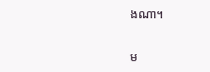ងណា។


ម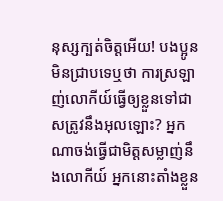នុស្សក្បត់ចិត្ដអើយ! បងប្អូនមិនជ្រាបទេឬថា ការស្រឡាញ់លោកីយ៍ធ្វើឲ្យខ្លួនទៅជាសត្រូវនឹងអុលឡោះ? អ្នកណាចង់ធ្វើជាមិត្ដសម្លាញ់នឹងលោកីយ៍ អ្នកនោះតាំងខ្លួន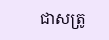ជាសត្រូ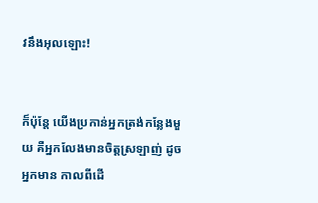វនឹងអុលឡោះ!


ក៏ប៉ុន្ដែ យើងប្រកាន់អ្នកត្រង់កន្លែងមួយ គឺអ្នកលែងមានចិត្ដស្រឡាញ់ ដូចអ្នកមាន កាលពីដើ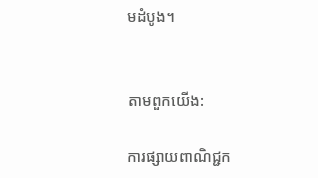មដំបូង។


តាមពួកយើង:

ការផ្សាយពាណិជ្ជក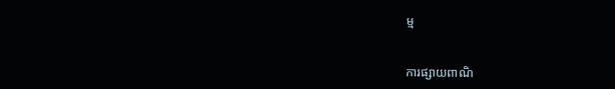ម្ម


ការផ្សាយពាណិ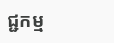ជ្ជកម្ម